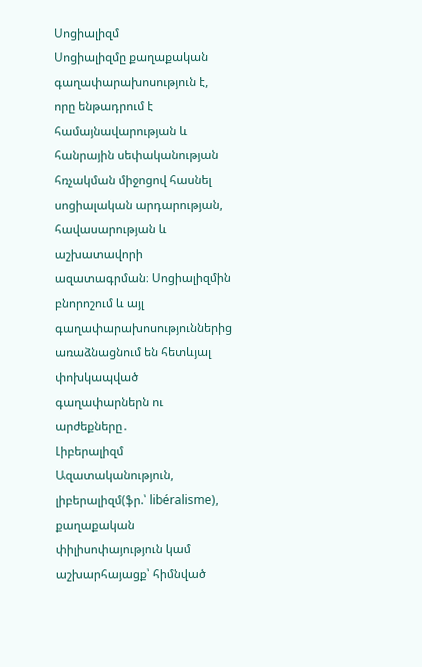Սոցիալիզմ
Սոցիալիզմը քաղաքական գաղափարախոսություն է, որը ենթադրում է համայնավարության և հանրային սեփականության հռչակման միջոցով հասնել սոցիալական արդարության, հավասարության և աշխատավորի ազատագրման։ Սոցիալիզմին բնորոշում և այլ գաղափարախոսություններից առաձնացնում են հետևյալ փոխկապված գաղափարներն ու արժեքները․
Լիբերալիզմ
Ազատականություն, լիբերալիզմ(ֆր.՝ libéralisme), քաղաքական փիլիսոփայություն կամ աշխարհայացք՝ հիմնված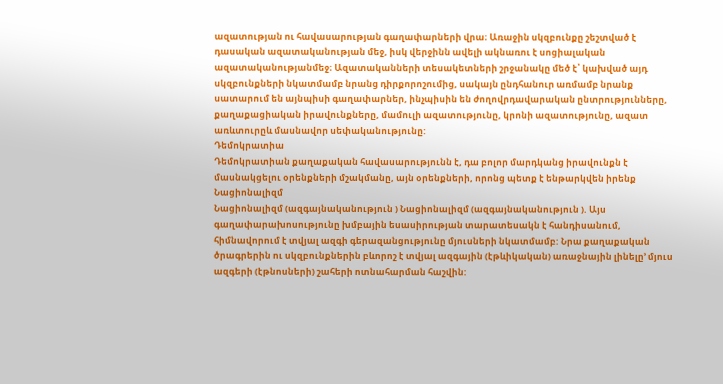ազատության ու հավասարության գաղափարների վրա։ Առաջին սկզբունքը շեշտված է դասական ազատականության մեջ, իսկ վերջինն ավելի ակնառու է սոցիալական ազատականությանմեջ։ Ազատականների տեսակետների շրջանակը մեծ է՝ կախված այդ սկզբունքների նկատմամբ նրանց դիրքորոշումից, սակայն ընդհանուր առմամբ նրանք սատարում են այնպիսի գաղափարներ, ինչպիսին են ժողովրդավարական ընտրությունները, քաղաքացիական իրավունքները, մամուլի ազատությունը, կրոնի ազատությունը, ազատ առևտուրըև մասնավոր սեփականությունը:
Դեմոկրատիա
Դեմոկրատիան քաղաքական հավասարությունն է, դա բոլոր մարդկանց իրավունքն է մասնակցելու օրենքների մշակմանը, այն օրենքների, որոնց պետք է ենթարկվեն իրենք
Նացիոնալիզմ
Նացիոնալիզմ (ազգայնականություն ) Նացիոնալիզմ (ազգայնականություն ). Այս գաղափարախոսությունը խմբային եսասիրության տարատեսակն է հանդիսանում, հիմնավորում է տվյալ ազգի գերազանցությունը մյուսների նկատմամբ: Նրա քաղաքական ծրագրերին ու սկզբունքներին բևորոշ է տվյալ ազգային (էթևիկական) առաջնային լինելը’ մյուս ազգերի (էթնոսների) շահերի ոտնահարման հաշվին: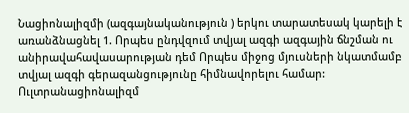Նացիոնալիզմի (ազգայնականություն ) երկու տարատեսակ կարելի է առանձնացնել 1. Որպես ընդվզում տվյալ ազգի ազգային ճնշման ու անիրավահավասարության դեմ Որպես միջոց մյուսների նկատմամբ տվյալ ազգի գերազանցությունը հիմնավորելու համար:
Ուլտրանացիոնալիզմ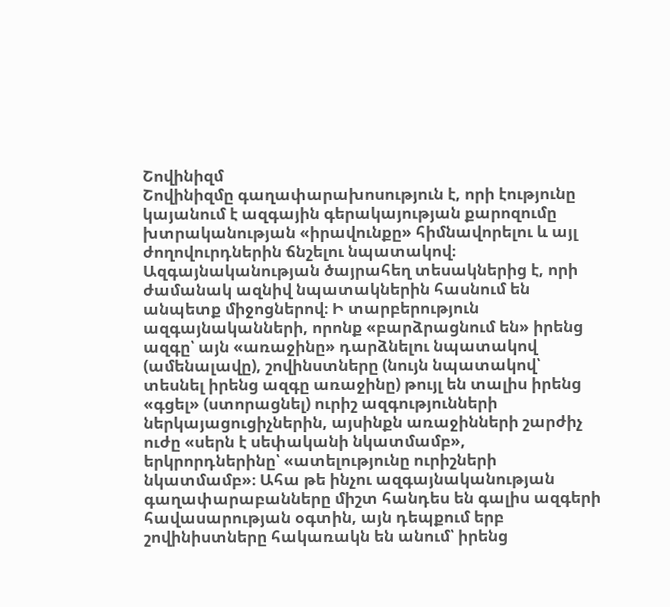Շովինիզմ
Շովինիզմը գաղափարախոսություն է, որի էությունը կայանում է ազգային գերակայության քարոզումը խտրականության «իրավունքը» հիմնավորելու և այլ ժողովուրդներին ճնշելու նպատակով։ Ազգայնականության ծայրահեղ տեսակներից է, որի ժամանակ ազնիվ նպատակներին հասնում են անպետք միջոցներով։ Ի տարբերություն ազգայնականների, որոնք «բարձրացնում են» իրենց ազգը՝ այն «առաջինը» դարձնելու նպատակով (ամենալավը), շովինստները (նույն նպատակով՝ տեսնել իրենց ազգը առաջինը) թույլ են տալիս իրենց «գցել» (ստորացնել) ուրիշ ազգությունների ներկայացուցիչներին, այսինքն առաջինների շարժիչ ուժը «սերն է սեփականի նկատմամբ», երկրորդներինը՝ «ատելությունը ուրիշների նկատմամբ»։ Ահա թե ինչու ազգայնականության գաղափարաբանները միշտ հանդես են գալիս ազգերի հավասարության օգտին, այն դեպքում երբ շովինիստները հակառակն են անում՝ իրենց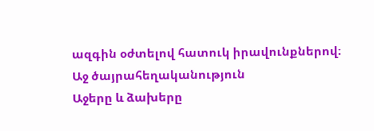ազգին օժտելով հատուկ իրավունքներով։
Աջ ծայրահեղականություն
Աջերը և ձախերը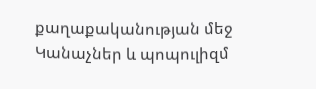քաղաքականության մեջ
Կանաչներ և պոպուլիզմ